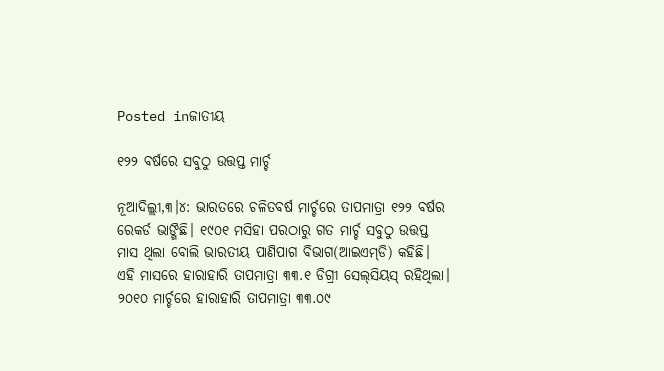Posted inଜାତୀୟ

୧୨୨ ବର୍ଷରେ ସବୁଠୁ ଉତ୍ତପ୍ତ ମାର୍ଚ୍ଚ

ନୂଆଦିଲ୍ଲୀ,୩।୪: ଭାରତରେ ଚଳିତବର୍ଷ ମାର୍ଚ୍ଚରେ ତାପମାତ୍ରା ୧୨୨ ବର୍ଷର ରେକର୍ଡ ଭାଙ୍ଗିଛି। ୧୯୦୧ ମସିହା ପରଠାରୁ ଗତ ମାର୍ଚ୍ଚ ସବୁଠୁ ଉତ୍ତପ୍ତ ମାସ ଥିଲା ବୋଲି ଭାରତୀୟ ପାଣିପାଗ ବିଭାଗ(ଆଇଏମ୍‌ଡି) କହିଛି। ଏହି ମାସରେ ହାରାହାରି ତାପମାତ୍ରା ୩୩.୧ ଡିଗ୍ରୀ ସେଲ୍‌ସିୟସ୍‌ ରହିଥିଲା। ୨୦୧୦ ମାର୍ଚ୍ଚରେ ହାରାହାରି ତାପମାତ୍ରା ୩୩.୦୯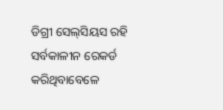ଡିଗ୍ରୀ ସେଲ୍‌ସିୟସ ରହି ସର୍ବକାଳୀନ ରେକର୍ଡ କରିଥିବାବେଳେ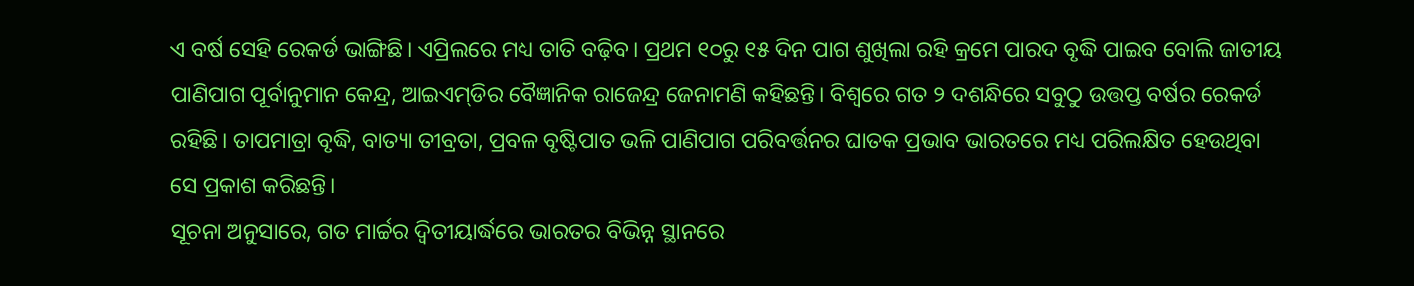ଏ ବର୍ଷ ସେହି ରେକର୍ଡ ଭାଙ୍ଗିଛି। ଏପ୍ରିଲରେ ମଧ୍ୟ ତାତି ବଢ଼ିବ। ପ୍ରଥମ ୧୦ରୁ ୧୫ ଦିନ ପାଗ ଶୁଖିଲା ରହି କ୍ରମେ ପାରଦ ବୃଦ୍ଧି ପାଇବ ବୋଲି ଜାତୀୟ ପାଣିପାଗ ପୂର୍ବାନୁମାନ କେନ୍ଦ୍ର, ଆଇଏମ୍‌ଡିର ବୈଜ୍ଞାନିକ ରାଜେନ୍ଦ୍ର ଜେନାମଣି କହିଛନ୍ତି। ବିଶ୍ୱରେ ଗତ ୨ ଦଶନ୍ଧିରେ ସବୁଠୁ ଉତ୍ତପ୍ତ ବର୍ଷର ରେକର୍ଡ ରହିଛି। ତାପମାତ୍ରା ବୃଦ୍ଧି, ବାତ୍ୟା ତୀବ୍ରତା, ପ୍ରବଳ ବୃଷ୍ଟିପାତ ଭଳି ପାଣିପାଗ ପରିବର୍ତ୍ତନର ଘାତକ ପ୍ରଭାବ ଭାରତରେ ମଧ୍ୟ ପରିଲକ୍ଷିତ ହେଉଥିବା ସେ ପ୍ରକାଶ କରିଛନ୍ତି।
ସୂଚନା ଅନୁସାରେ, ଗତ ମାର୍ଚ୍ଚର ଦ୍ୱିତୀୟାର୍ଦ୍ଧରେ ଭାରତର ବିଭିନ୍ନ ସ୍ଥାନରେ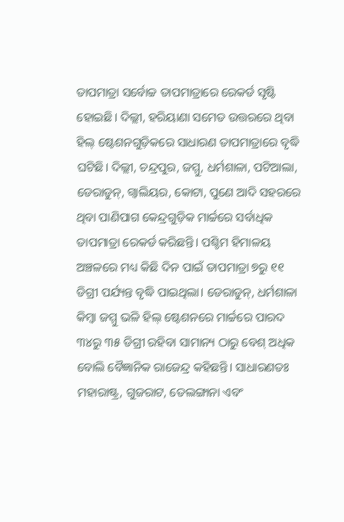ତାପମାତ୍ରା ସର୍ବୋଚ୍ଚ ତାପମାତ୍ରାରେ ରେକର୍ଡ ସୃଷ୍ଟି ହୋଇଛି। ଦିଲ୍ଲୀ, ହରିୟାଣା ସମେତ ଉତ୍ତରରେ ଥିବା ହିଲ୍‌ ଷ୍ଟେଶନଗୁଡ଼ିକରେ ସାଧାରଣ ତାପମାତ୍ରାରେ ବୃଦ୍ଧି ଘଟିଛି। ଦିଲ୍ଲୀ, ଚନ୍ଦ୍ରପୁର, ଜମ୍ମୁ, ଧର୍ମଶାଳା, ପଟିଆଲା, ଡେରାଡୁନ୍‌, ଗ୍ବାଲିୟର, କୋଟା, ପୁଣେ ଆଦି ସହରରେ ଥିବା ପାଣିପାଗ କେନ୍ଦ୍ରଗୁଡ଼ିକ ମାର୍ଚ୍ଚରେ ସର୍ବାଧିକ ତାପମାତ୍ରା ରେକର୍ଡ କରିଛନ୍ତି। ପଶ୍ଚିମ ହିମାଳୟ ଅଞ୍ଚଳରେ ମଧ୍ୟ କିଛି ଦିନ ପାଇଁ ତାପମାତ୍ରା ୭ରୁ ୧୧ ଡିଗ୍ରୀ ପର୍ଯ୍ୟନ୍ତ ବୃଦ୍ଧି ପାଇଥିଲା। ଡେରାଡୁନ୍‌, ଧର୍ମଶାଳା କିମ୍ବା ଜମ୍ମୁ ଭଳି ହିଲ୍‌ ଷ୍ଟେଶନରେ ମାର୍ଚ୍ଚରେ ପାରଦ ୩୪ରୁ ୩୫ ଡିଗ୍ରୀ ରହିବା ସାମାନ୍ୟ ଠାରୁ ବେଶ୍‌ ଅଧିକ ବୋଲି ବୈଜ୍ଞାନିକ ରାଜେନ୍ଦ୍ର କହିଛନ୍ତି। ସାଧାରଣତଃ ମହାରାଷ୍ଟ୍ର, ଗୁଜରାଟ, ତେଲଙ୍ଗାନା ଏବଂ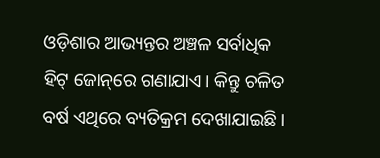ଓଡ଼ିଶାର ଆଭ୍ୟନ୍ତର ଅଞ୍ଚଳ ସର୍ବାଧିକ ହିଟ୍‌ ଜୋନ୍‌ରେ ଗଣାଯାଏ। କିନ୍ତୁ ଚଳିତ ବର୍ଷ ଏଥିରେ ବ୍ୟତିକ୍ରମ ଦେଖାଯାଇଛି।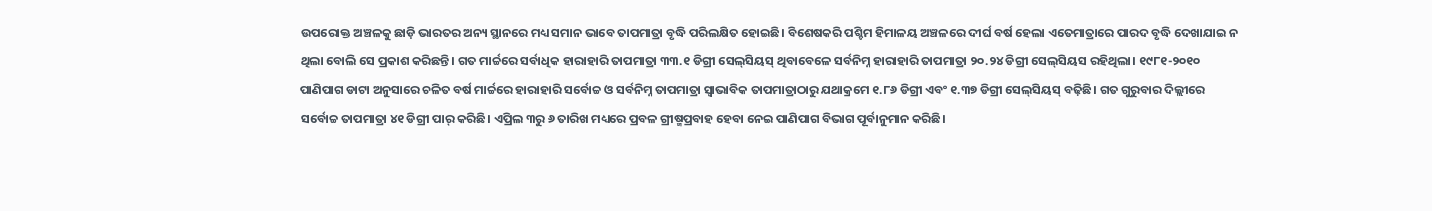ଉପରୋକ୍ତ ଅଞ୍ଚଳକୁ ଛାଡ଼ି ଭାରତର ଅନ୍ୟ ସ୍ଥାନରେ ମଧ୍ୟ ସମାନ ଭାବେ ତାପମାତ୍ରା ବୃଦ୍ଧି ପରିଲକ୍ଷିତ ହୋଇଛି। ବିଶେଷକରି ପଶ୍ଚିମ ହିମାଳୟ ଅଞ୍ଚଳରେ ଦୀର୍ଘ ବର୍ଷ ହେଲା ଏତେମାତ୍ରାରେ ପାରଦ ବୃଦ୍ଧି ଦେଖାଯାଇ ନ ଥିଲା ବୋଲି ସେ ପ୍ରକାଶ କରିଛନ୍ତି। ଗତ ମାର୍ଚ୍ଚରେ ସର୍ବାଧିକ ହାରାହାରି ତାପମାତ୍ରା ୩୩.୧ ଡିଗ୍ରୀ ସେଲ୍‌ସିୟସ୍‌ ଥିବାବେଳେ ସର୍ବନିମ୍ନ ହାରାହାରି ତାପମାତ୍ରା ୨୦.୨୪ ଡିଗ୍ରୀ ସେଲ୍‌ସିୟସ ରହିଥିଲା। ୧୯୮୧-୨୦୧୦ ପାଣିପାଗ ଡାଟା ଅନୁସାରେ ଚଳିତ ବର୍ଷ ମାର୍ଚ୍ଚରେ ହାରାହାରି ସର୍ବୋଚ୍ଚ ଓ ସର୍ବନିମ୍ନ ତାପମାତ୍ରା ସ୍ବାଭାବିକ ତାପମାତ୍ରାଠାରୁ ଯଥାକ୍ରମେ ୧.୮୬ ଡିଗ୍ରୀ ଏବଂ ୧.୩୭ ଡିଗ୍ରୀ ସେଲ୍‌ସିୟସ୍‌ ବଢ଼ିଛି। ଗତ ଗୁରୁବାର ଦିଲ୍ଲୀରେ ସର୍ବୋଚ୍ଚ ତାପମାତ୍ରା ୪୧ ଡିଗ୍ରୀ ପାର୍‌ କରିଛି। ଏପ୍ରିଲ ୩ରୁ ୬ ତାରିଖ ମଧ୍ୟରେ ପ୍ରବଳ ଗ୍ରୀଷ୍ମପ୍ରବାହ ହେବା ନେଇ ପାଣିପାଗ ବିଭାଗ ପୂର୍ବାନୁମାନ କରିଛି।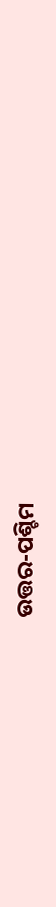ଉତ୍ତର-ପଶ୍ଚିମ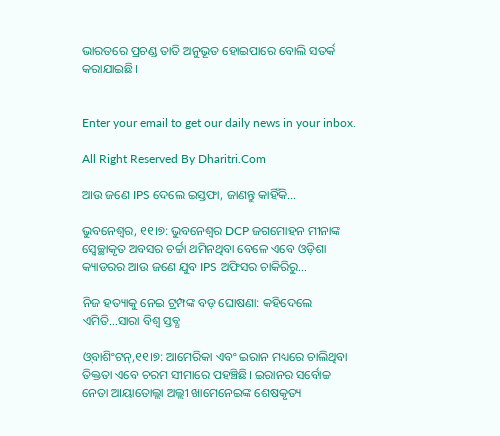ଭାରତରେ ପ୍ରଚଣ୍ଡ ତାତି ଅନୁଭୂତ ହୋଇପାରେ ବୋଲି ସତର୍କ କରାଯାଇଛି।


Enter your email to get our daily news in your inbox.

All Right Reserved By Dharitri.Com

ଆଉ ଜଣେ IPS ଦେଲେ ଇସ୍ତଫା, ଜାଣନ୍ତୁ କାହିଁକି…

ଭୁବନେଶ୍ୱର, ୧୧।୭: ଭୁବନେଶ୍ୱର DCP ଜଗମୋହନ ମୀନାଙ୍କ ସ୍ବେଚ୍ଛାକୃତ ଅବସର ଚର୍ଚ୍ଚା ଥମିନଥିବା ବେଳେ ଏବେ ଓଡ଼ିଶା କ୍ୟାଡରର ଆଉ ଜଣେ ଯୁବ IPS ଅଫିସର ଚାକିରିରୁ…

ନିଜ ହତ୍ୟାକୁ ନେଇ ଟ୍ରମ୍ପଙ୍କ ବଡ଼ ଘୋଷଣା: କହିଦେଲେ ଏମିତି…ସାରା ବିଶ୍ୱ ସ୍ତବ୍ଧ

ଓ୍‌ବାଶିଂଟନ୍‌,୧୧।୭: ଆମେରିକା ଏବଂ ଇରାନ ମଧ୍ୟରେ ଚାଲିଥିବା ତିକ୍ତତା ଏବେ ଚରମ ସୀମାରେ ପହଞ୍ଚିଛି। ଇରାନର ସର୍ବୋଚ୍ଚ ନେତା ଆୟାତୋଲ୍ଲା ଅଲ୍ଲୀ ଖାମେନେଇଙ୍କ ଶେଷକୃତ୍ୟ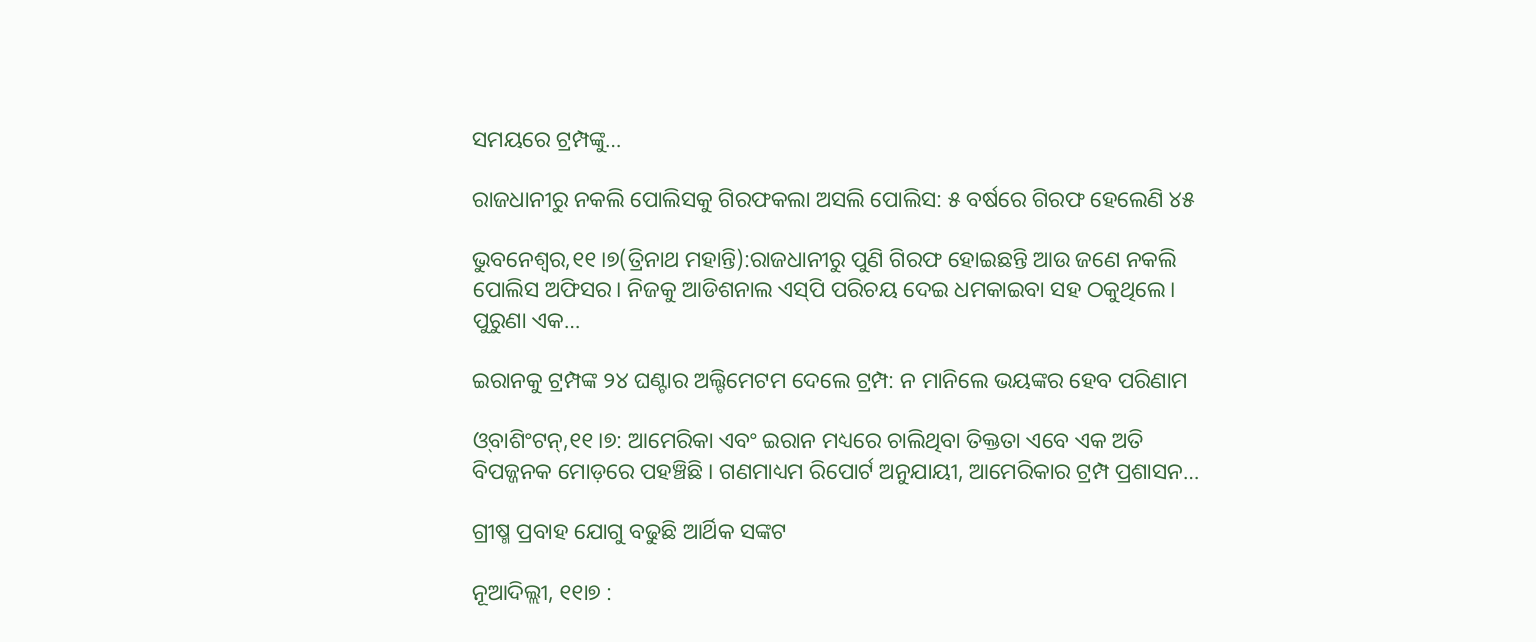ସମୟରେ ଟ୍ରମ୍ପଙ୍କୁ…

ରାଜଧାନୀରୁ ନକଲି ପୋଲିସକୁ ଗିରଫକଲା ଅସଲି ପୋଲିସ: ୫ ବର୍ଷରେ ଗିରଫ ହେଲେଣି ୪୫

ଭୁବନେଶ୍ୱର,୧୧।୭(ତ୍ରିନାଥ ମହାନ୍ତି):ରାଜଧାନୀରୁ ପୁଣି ଗିରଫ ହୋଇଛନ୍ତି ଆଉ ଜଣେ ନକଲି ପୋଲିସ ଅଫିସର। ନିଜକୁ ଆଡିଶନାଲ ଏସ୍‌ପି ପରିଚୟ ଦେଇ ଧମକାଇବା ସହ ଠକୁଥିଲେ। ପୁରୁଣା ଏକ…

ଇରାନକୁ ଟ୍ରମ୍ପଙ୍କ ୨୪ ଘଣ୍ଟାର ଅଲ୍ଟିମେଟମ ଦେଲେ ଟ୍ରମ୍ପ: ନ ମାନିଲେ ଭୟଙ୍କର ହେବ ପରିଣାମ

ଓ୍‌ବାଶିଂଟନ୍‌,୧୧।୭: ଆମେରିକା ଏବଂ ଇରାନ ମଧ୍ୟରେ ଚାଲିଥିବା ତିକ୍ତତା ଏବେ ଏକ ଅତି ବିପଜ୍ଜନକ ମୋଡ଼ରେ ପହଞ୍ଚିଛି । ଗଣମାଧ୍ୟମ ରିପୋର୍ଟ ଅନୁଯାୟୀ, ଆମେରିକାର ଟ୍ରମ୍ପ ପ୍ରଶାସନ…

ଗ୍ରୀଷ୍ମ ପ୍ରବାହ ଯୋଗୁ ବଢୁଛି ଆର୍ଥିକ ସଙ୍କଟ

ନୂଆଦିଲ୍ଲୀ, ୧୧ା୭ :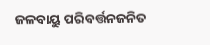ଜଳବାୟୁ ପରିବର୍ତ୍ତନଜନିତ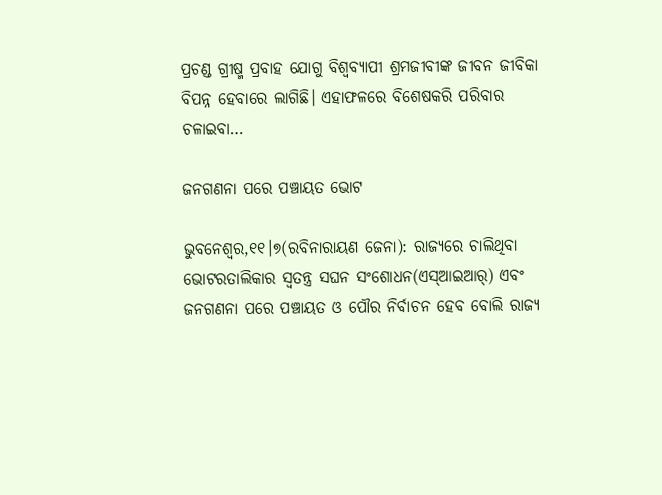ପ୍ରଚଣ୍ଡ ଗ୍ରୀଷ୍ମ ପ୍ରବାହ ଯୋଗୁ ବିଶ୍ୱବ୍ୟାପୀ ଶ୍ରମଜୀବୀଙ୍କ ଜୀବନ ଜୀବିକା ବିପନ୍ନ ହେବାରେ ଲାଗିଛି। ଏହାଫଳରେ ବିଶେଷକରି ପରିବାର ଚଳାଇବା…

ଜନଗଣନା ପରେ ପଞ୍ଚାୟତ ଭୋଟ

ଭୁବନେଶ୍ୱର,୧୧।୭(ରବିନାରାୟଣ ଜେନା): ରାଜ୍ୟରେ ଚାଲିଥିବା ଭୋଟରତାଲିକାର ସ୍ବତନ୍ତ୍ର ସଘନ ସଂଶୋଧନ(ଏସ୍‌ଆଇଆର୍‌) ଏବଂ ଜନଗଣନା ପରେ ପଞ୍ଚାୟତ ଓ ପୌର ନିର୍ବାଚନ ହେବ ବୋଲି ରାଜ୍ୟ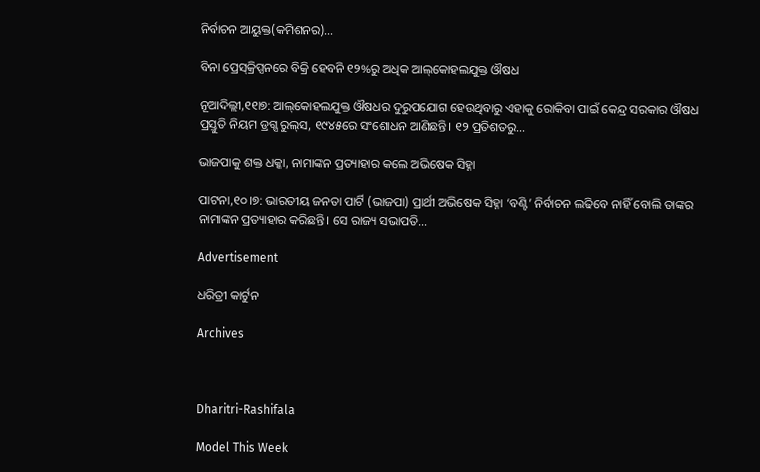ନିର୍ବାଚନ ଆୟୁକ୍ତ(କମିଶନର)…

ବିନା ପ୍ରେସ୍‌କ୍ରିପ୍ସନରେ ବିକ୍ରି ହେବନି ୧୨%ରୁ ଅଧିକ ଆଲ୍‌କୋହଲଯୁକ୍ତ ଔଷଧ

ନୂଆଦିଲ୍ଲୀ,୧୧ା୭: ଆଲ୍‌କୋହଲଯୁକ୍ତ ଔଷଧର ଦୁରୁପଯୋଗ ହେଉଥିବାରୁ ଏହାକୁ ରୋକିବା ପାଇଁ କେନ୍ଦ୍ର ସରକାର ଔଷଧ ପ୍ରସ୍ତୁତି ନିୟମ ଡ୍ରଗ୍ସ ରୁଲ୍‌ସ, ୧୯୪୫ରେ ସଂଶୋଧନ ଆଣିଛନ୍ତି। ୧୨ ପ୍ରତିଶତରୁ…

ଭାଜପାକୁ ଶକ୍ତ ଧକ୍କା, ନାମାଙ୍କନ ପ୍ରତ୍ୟାହାର କଲେ ଅଭିଷେକ ସିହ୍ନା

ପାଟନା,୧୦।୭: ଭାରତୀୟ ଜନତା ପାର୍ଟି (ଭାଜପା) ପ୍ରାର୍ଥୀ ଅଭିଷେକ ସିହ୍ନା ‘ବଣ୍ଟି’ ନିର୍ବାଚନ ଲଢିବେ ନାହିଁ ବୋଲି ତାଙ୍କର ନାମାଙ୍କନ ପ୍ରତ୍ୟାହାର କରିଛନ୍ତି। ସେ ରାଜ୍ୟ ସଭାପତି…

Advertisement

ଧରିତ୍ରୀ କାର୍ଟୁନ

Archives



Dharitri-Rashifala

Model This Week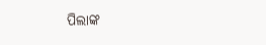ପିଲାଙ୍କ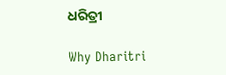ଧରିତ୍ରୀ

Why Dharitri